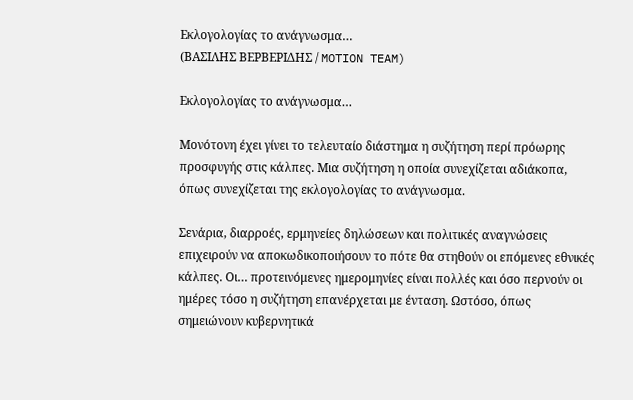Εκλογολογίας το ανάγνωσμα…
(ΒΑΣΙΛΗΣ ΒΕΡΒΕΡΙΔΗΣ / MOTION TEAM)

Εκλογολογίας το ανάγνωσμα…

Μονότονη έχει γίνει το τελευταίο διάστημα η συζήτηση περί πρόωρης προσφυγής στις κάλπες. Μια συζήτηση η οποία συνεχίζεται αδιάκοπα, όπως συνεχίζεται της εκλογολογίας το ανάγνωσμα.

Σενάρια, διαρροές, ερμηνείες δηλώσεων και πολιτικές αναγνώσεις επιχειρούν να αποκωδικοποιήσουν το πότε θα στηθούν οι επόμενες εθνικές κάλπες. Οι… προτεινόμενες ημερομηνίες είναι πολλές και όσο περνούν οι ημέρες τόσο η συζήτηση επανέρχεται με ένταση. Ωστόσο, όπως σημειώνουν κυβερνητικά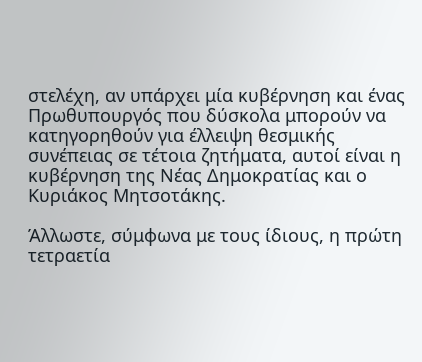στελέχη, αν υπάρχει μία κυβέρνηση και ένας Πρωθυπουργός που δύσκολα μπορούν να κατηγορηθούν για έλλειψη θεσμικής συνέπειας σε τέτοια ζητήματα, αυτοί είναι η κυβέρνηση της Νέας Δημοκρατίας και ο Κυριάκος Μητσοτάκης.

Άλλωστε, σύμφωνα με τους ίδιους, η πρώτη τετραετία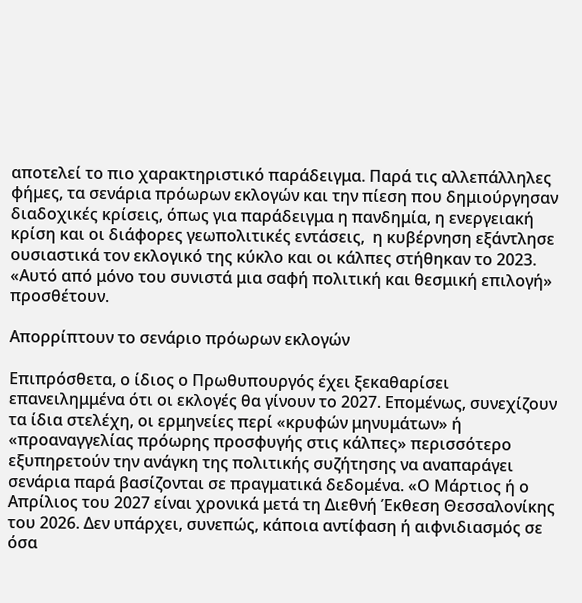αποτελεί το πιο χαρακτηριστικό παράδειγμα. Παρά τις αλλεπάλληλες φήμες, τα σενάρια πρόωρων εκλογών και την πίεση που δημιούργησαν διαδοχικές κρίσεις, όπως για παράδειγμα η πανδημία, η ενεργειακή κρίση και οι διάφορες γεωπολιτικές εντάσεις,  η κυβέρνηση εξάντλησε ουσιαστικά τον εκλογικό της κύκλο και οι κάλπες στήθηκαν το 2023. «Αυτό από μόνο του συνιστά μια σαφή πολιτική και θεσμική επιλογή» προσθέτουν.

Απορρίπτουν το σενάριο πρόωρων εκλογών

Επιπρόσθετα, ο ίδιος ο Πρωθυπουργός έχει ξεκαθαρίσει επανειλημμένα ότι οι εκλογές θα γίνουν το 2027. Επομένως, συνεχίζουν τα ίδια στελέχη, οι ερμηνείες περί «κρυφών μηνυμάτων» ή «προαναγγελίας πρόωρης προσφυγής στις κάλπες» περισσότερο εξυπηρετούν την ανάγκη της πολιτικής συζήτησης να αναπαράγει σενάρια παρά βασίζονται σε πραγματικά δεδομένα. «Ο Μάρτιος ή ο Απρίλιος του 2027 είναι χρονικά μετά τη Διεθνή Έκθεση Θεσσαλονίκης του 2026. Δεν υπάρχει, συνεπώς, κάποια αντίφαση ή αιφνιδιασμός σε όσα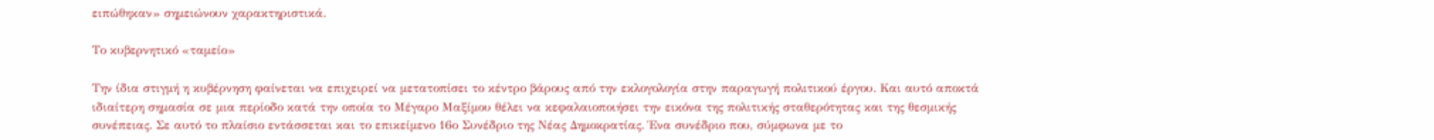ειπώθηκαν» σημειώνουν χαρακτηριστικά.

Το κυβερνητικό «ταμείο»

Την ίδια στιγμή η κυβέρνηση φαίνεται να επιχειρεί να μετατοπίσει το κέντρο βάρους από την εκλογολογία στην παραγωγή πολιτικού έργου. Και αυτό αποκτά ιδιαίτερη σημασία σε μια περίοδο κατά την οποία το Μέγαρο Μαξίμου θέλει να κεφαλαιοποιήσει την εικόνα της πολιτικής σταθερότητας και της θεσμικής συνέπειας. Σε αυτό το πλαίσιο εντάσσεται και το επικείμενο 16ο Συνέδριο της Νέας Δημοκρατίας. Ένα συνέδριο που, σύμφωνα με το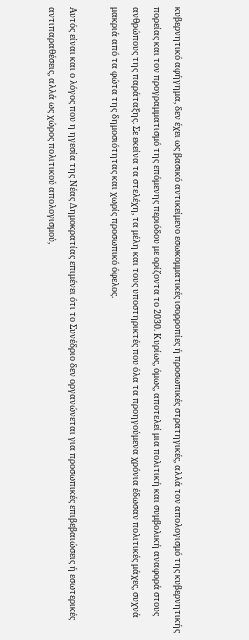κυβερνητικό αφήγημα, δεν έχει ως βασικό αντικείμενο εσωκομματικές ισορροπίες ή προσωπικές στρατηγικές, αλλά τον απολογισμό της κυβερνητικής πορείας και τον προγραμματισμό της επόμενης περιόδου με ορίζοντα το 2030. Κυρίως, όμως, αποτελεί μια πολιτική και συμβολική αναφορά στους ανθρώπους της παράταξης. Σε εκείνα τα στελέχη, τα μέλη και τους υποστηρικτές που όλα τα προηγούμενα χρόνια έδωσαν πολιτικές μάχες, συχνά μακριά από τα φώτα της δημοσιότητας και χωρίς προσωπικό όφελος.

Αυτός είναι και ο λόγος που η ηγεσία της Νέας Δημοκρατίας επιμένει ότι το Συνέδριο δεν οργανώνεται για προσωπικές επιβεβαιώσεις ή εσωτερικές αντιπαραθέσεις, αλλά ως χώρος πολιτικού απολογισμού,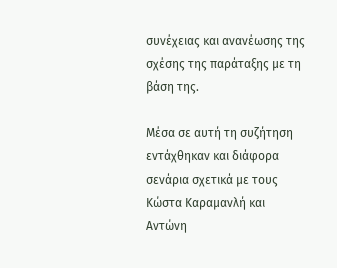συνέχειας και ανανέωσης της σχέσης της παράταξης με τη βάση της.

Μέσα σε αυτή τη συζήτηση εντάχθηκαν και διάφορα σενάρια σχετικά με τους Κώστα Καραμανλή και Αντώνη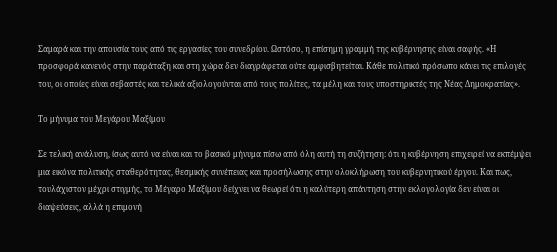Σαμαρά και την απουσία τους από τις εργασίες του συνεδρίου. Ωστόσο, η επίσημη γραμμή της κυβέρνησης είναι σαφής. «Η προσφορά κανενός στην παράταξη και στη χώρα δεν διαγράφεται ούτε αμφισβητείται. Κάθε πολιτικό πρόσωπο κάνει τις επιλογές του, οι οποίες είναι σεβαστές και τελικά αξιολογούνται από τους πολίτες, τα μέλη και τους υποστηρικτές της Νέας Δημοκρατίας».

Το μήνυμα του Μεγάρου Μαξίμου

Σε τελική ανάλυση, ίσως αυτό να είναι και το βασικό μήνυμα πίσω από όλη αυτή τη συζήτηση: ότι η κυβέρνηση επιχειρεί να εκπέμψει μια εικόνα πολιτικής σταθερότητας, θεσμικής συνέπειας και προσήλωσης στην ολοκλήρωση του κυβερνητικού έργου. Και πως, τουλάχιστον μέχρι στιγμής, το Μέγαρο Μαξίμου δείχνει να θεωρεί ότι η καλύτερη απάντηση στην εκλογολογία δεν είναι οι διαψεύσεις, αλλά η επιμονή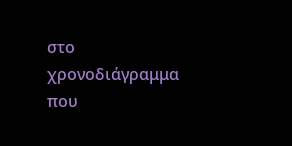στο χρονοδιάγραμμα που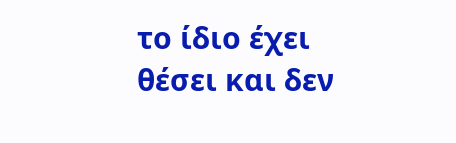το ίδιο έχει θέσει και δεν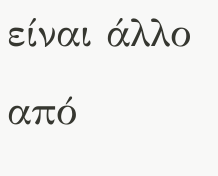είναι άλλο από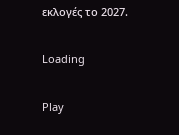εκλογές το 2027.

Loading

Play